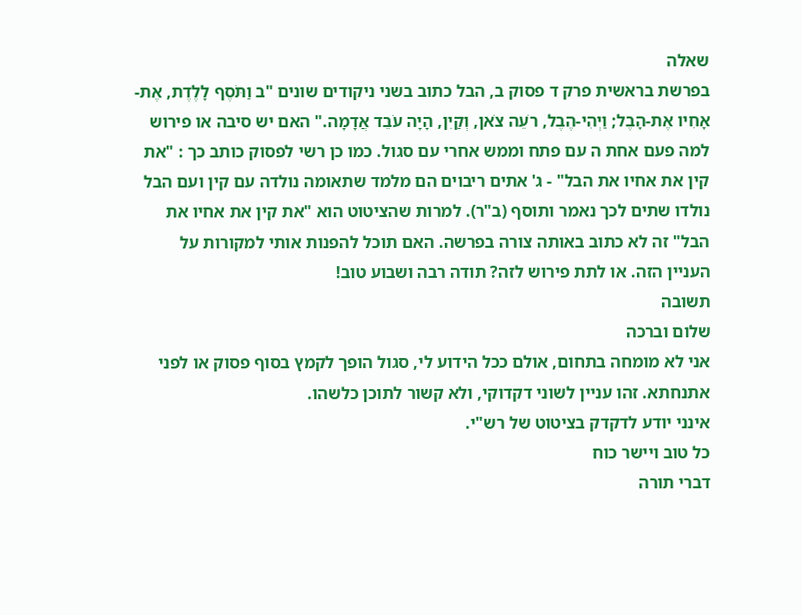שאלה
בפרשת בראשית פרק ד פסוק ב, הבל כתוב בשני ניקודים שונים "ב וַתֹּסֶף לָלֶדֶת, אֶת-אָחִיו אֶת-הָבֶל; וַיְהִי-הֶבֶל, רֹעֵה צֹאן, וְקַיִן, הָיָה עֹבֵד אֲדָמָה." האם יש סיבה או פירוש למה פעם אחת ה עם פתח וממש אחרי עם סגול. כמו כן רשי לפסוק כותב כך : "את קין את אחיו את הבל" - ג' אתים ריבוים הם מלמד שתאומה נולדה עם קין ועם הבל נולדו שתים לכך נאמר ותוסף (ב"ר). למרות שהציטוט הוא "את קין את אחיו את הבל" זה לא כתוב באותה צורה בפרשה. האם תוכל להפנות אותי למקורות על העניין הזה. או לתת פירוש לזה? תודה רבה ושבוע טוב!
תשובה
שלום וברכה
אני לא מומחה בתחום, אולם ככל הידוע לי, סגול הופך לקמץ בסוף פסוק או לפני אתנחתא. זהו עניין לשוני דקדוקי, ולא קשור לתוכן כלשהו.
אינני יודע לדקדק בציטוט של רש"י.
כל טוב ויישר כוח
דברי תורה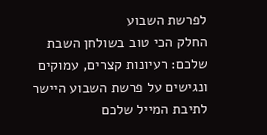לפרשת השבוע
החלק הכי טוב בשולחן השבת שלכם: רעיונות קצרים, עמוקים ונגישים על פרשת השבוע היישר לתיבת המייל שלכם